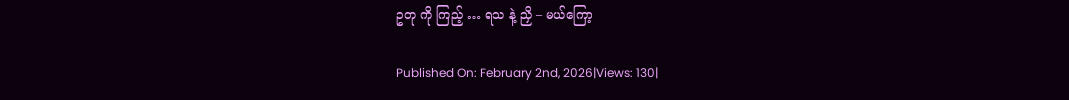ဥတု ကို ကြည့် … ရသ နဲ့ ညှိ – မယ်ကြော့

Published On: February 2nd, 2026|Views: 130|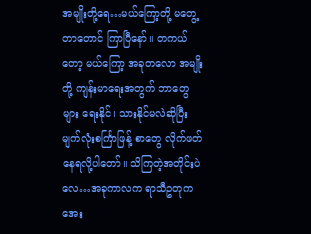အမျိုးတို့ရေ…မယ်ကြော့တို့ မတွေ့တာတောင် ကြာပြီနော်။ တကယ်တော့ မယ်ကြော့ အခုတလော အမျိုးတို့ ကျန်းမာရေးအတွက် ဘာတွေများ ရေးနိုင်၊ သားနိုင်မလဲဆိုပြီး မျက်လုံးစင်္ကြာဖြန့် စာတွေ လိုက်ဖတ်နေရလို့ပါတော်။ သိကြတဲ့အတိုင်းပဲလေ…အခုကာလက ရာသီဥတုက အေး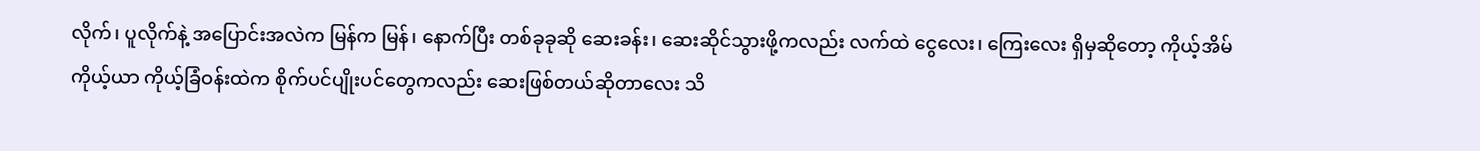လိုက်၊ ပူလိုက်နဲ့ အပြောင်းအလဲက မြန်က မြန်၊ နောက်ပြီး တစ်ခုခုဆို ဆေးခန်း၊ ဆေးဆိုင်သွားဖို့ကလည်း လက်ထဲ ငွေလေး၊ ကြေးလေး ရှိမှဆိုတော့ ကိုယ့်အိမ် ကိုယ့်ယာ ကိုယ့်ခြံဝန်းထဲက စိုက်ပင်ပျိုးပင်တွေကလည်း ဆေးဖြစ်တယ်ဆိုတာလေး သိ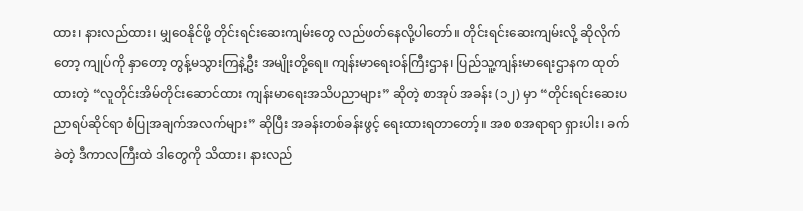ထား၊ နားလည်ထား၊ မျှဝေနိုင်ဖို့ တိုင်းရင်းဆေးကျမ်းတွေ လည်ဖတ်နေလို့ပါတော်။ တိုင်းရင်းဆေးကျမ်းလို့ ဆိုလိုက် တော့ ကျုပ်ကို နှာတော့ တွန့်မသွားကြနဲ့ဦး အမျိုးတို့ရေ။ ကျန်းမာရေးဝန်ကြီးဌာန၊ ပြည်သူ့ကျန်းမာရေးဌာနက ထုတ်ထားတဲ့ “လူတိုင်းအိမ်တိုင်းဆောင်ထား ကျန်းမာရေးအသိပညာများ” ဆိုတဲ့ စာအုပ် အခန်း (၁၂) မှာ “တိုင်းရင်းဆေးပညာရပ်ဆိုင်ရာ စံပြုအချက်အလက်များ” ဆိုပြီး အခန်းတစ်ခန်းဖွင့် ရေးထားရတာတော့်။ အစ စအရာရာ ရှားပါး၊ ခက်ခဲတဲ့ ဒီကာလကြီးထဲ ဒါတွေကို သိထား၊ နားလည်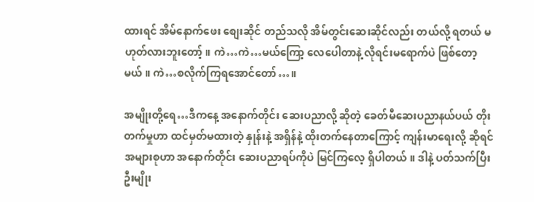ထားရင် အိမ်နောက်ဖေး စျေးဆိုင် တည်သလို အိမ်တွင်းဆေးဆိုင်လည်း တယ်လို့ ရတယ် မဟုတ်လားဘူးတော့်။ ကဲ…ကဲ…မယ်ကြော့ လေပေါတာနဲ့ လိုရင်းမရောက်ပဲ ဖြစ်တော့မယ်။ ကဲ…စလိုက်ကြရအောင်တော်…။

အမျိုးတို့ရေ…ဒီကနေ့ အနောက်တိုင်း ဆေးပညာလို့ ဆိုတဲ့ ခေတ်မီဆေးပညာနယ်ပယ် တိုးတက်မှုဟာ ထင်မှတ်မထားတဲ့ နှုန်းနဲ့ အရှိန်နဲ့ ထိုးတက်နေတာကြောင့် ကျန်းမာရေးလို့ ဆိုရင် အများစုဟာ အနောက်တိုင်း ဆေးပညာရပ်ကိုပဲ မြင်ကြလေ့ ရှိပါတယ်။ ဒါနဲ့ ပတ်သက်ပြီး ဦးမျိုး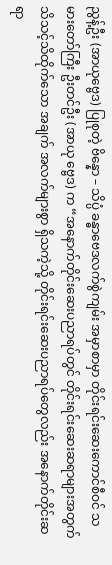ညွန့်ဦး (အာယုဗ္ဗေဒ) ပြုစုတဲ့ ဗိန္နော – သိပ္ပံ ခန္ဓာဗေဒလက်စွဲကျမ်း အမှာစာမှာ တိုင်းရင်းဆေးကောင်စီဝင် သမားတော်ကြီး ဦးတင်ဦး (အာယု ဗ္ဗေဒ) က “အနောက်တိုင်းဆေးပညာရပ်တွင် တိုင်းရင်းဆေးဆရာများအတွက် သိသင့်သိထိုက်သော အချက် အလက်များစွာ ရှိသကဲ့သို့ တိုင်းရင်းဆေးပညာရပ်တွေလည်း အနောက်တိုင်းဆရာ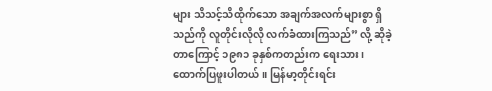များ သိသင့်သိထိုက်သော အချက်အလက်များစွာ ရှိသည်ကို လူတိုင်းလိုလို လက်ခံထားကြသည်” လို့ ဆိုခဲ့တာကြောင့် ၁၉၈၁ ခုနှစ်ကတည်းက ရေးသား၊ ထောက်ပြဖူးပါတယ်။ မြန်မာ့တိုင်းရင်း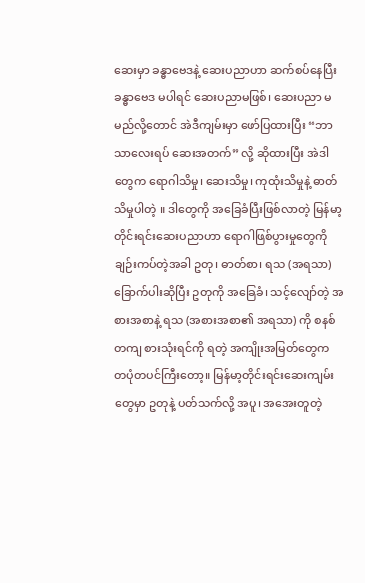ဆေးမှာ ခန္ဓာဗေဒနဲ့ ဆေးပညာဟာ ဆက်စပ်နေပြီး ခန္ဓာဗေဒ မပါရင် ဆေးပညာမဖြစ်၊ ဆေးပညာ မမည်လို့တောင် အဲဒီကျမ်းမှာ ဖော်ပြထားပြီး “ဘာသာလေးရပ် ဆေးအတက်” လို့ ဆိုထားပြီး အဲဒါတွေက ရောဂါသိမှု၊ ဆေးသိမှု၊ ကုထုံးသိမှုနဲ့ ဓာတ်သိမှုပါတဲ့ ။ ဒါတွေကို အခြေခံပြီးဖြစ်လာတဲ့ မြန်မာ့တိုင်းရင်းဆေးပညာဟာ ရောဂါဖြစ်ပွားမှုတွေကို ချဉ်းကပ်တဲ့အခါ ဥတု၊ ဓာတ်စာ၊ ရသ (အရသာ) ခြောက်ပါးဆိုပြီး ဥတုကို အခြေခံ၊ သင့်လျော်တဲ့ အစားအစာနဲ့ ရသ (အစားအစာ၏ အရသာ) ကို စနစ်တကျ စားသုံးရင်ကို ရတဲ့ အကျိုးအမြတ်တွေက တပုံတပင်ကြီးတော့။ မြန်မာ့တိုင်းရင်းဆေးကျမ်းတွေမှာ ဥတုနဲ့ ပတ်သက်လို့ အပူ၊ အအေးတူတဲ့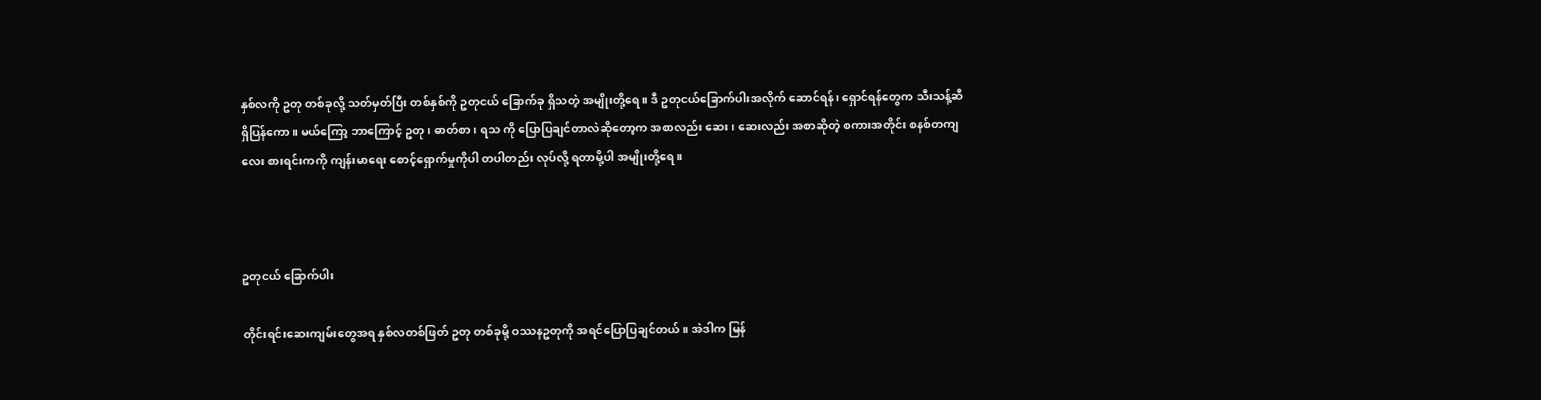နှစ်လကို ဥတု တစ်ခုလို့ သတ်မှတ်ပြီး တစ်နှစ်ကို ဥတုငယ် ခြောက်ခု ရှိသတဲ့ အမျိုးတို့ရေ။ ဒီ ဥတုငယ်ခြောက်ပါးအလိုက် ဆောင်ရန်၊ ရှောင်ရန်တွေက သီးသန့်ဆီ ရှိပြန်ကော။ မယ်ကြော့ ဘာကြောင့် ဥတု၊ ဓာတ်စာ၊ ရသ ကို ပြောပြချင်တာလဲဆိုတော့က အစာလည်း ဆေး၊ ဆေးလည်း အစာဆိုတဲ့ စကားအတိုင်း စနစ်တကျလေး စားရင်းကကို ကျန်းမာရေး စောင့်ရှောက်မှုကိုပါ တပါတည်း လုပ်လို့ ရတာမို့ပါ အမျိုးတို့ရေ။



ဥတုငယ် ခြောက်ပါး

တိုင်းရင်းဆေးကျမ်းတွေအရ နှစ်လတစ်ဖြတ် ဥတု တစ်ခုမို့ ဝဿနဥတုကို အရင်ပြောပြချင်တယ်။ အဲဒါက မြန်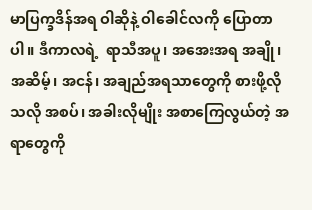မာပြက္ခဒိန်အရ ဝါဆိုနဲ့ ဝါခေါင်လကို ပြောတာပါ။ ဒီကာလရဲ့  ရာသီအပူ၊ အအေးအရ အချို၊ အဆိမ့်၊ အငန်၊ အချည်အရသာတွေကို စားဖို့လိုသလို အစပ်၊ အခါးလိုမျိုး အစာကြေလွယ်တဲ့ အရာတွေကို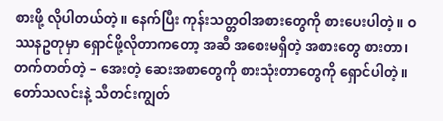စားဖို့ လိုပါတယ်တဲ့။ နေက်ပြီး ကုန်းသတ္တဝါအစားတွေကို စားပေးပါတဲ့။ ဝဿနဥတုမှာ ရှောင်ဖို့လိုတာကတော့ အဆီ အစေးမရှိတဲ့ အစားတွေ စားတာ၊ တက်တတ်တဲ့ – အေးတဲ့ ဆေးအစာတွေကို စားသုံးတာတွေကို ရှောင်ပါတဲ့။   တော်သလင်းနဲ့ သီတင်းကျွတ်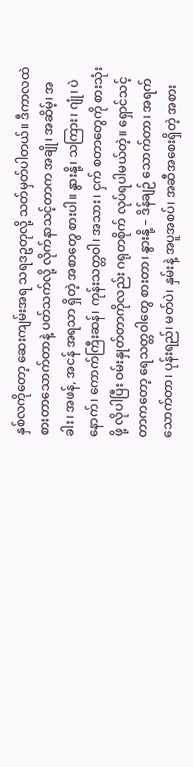နှစ်လကိုတော့ ဆေးကျမ်းအရ သရဒဥတုလို့ သတ်မှတ်ပါတယ်။ ဒီကာလထဲ စားတာသောက်တာနဲ့ ပတ်သက်လို့ လိုက်နာသင့်တာက အချို၊ အဆိမ့်၊ အခါး၊ အဖန်, အငန် အရသာ ရှိတဲ့ အစာတွေ စားပါ။ နွားနို့၊ သကြား၊ ဂျုံ၊ ပဲနောက်၊ ကောက်ကြီးဆန်၊ ကုန်းသတ္တဝါ၊ အသား၊ ငှက် စတာတွေကို စားသုံးဖို့ လိုပါပြီး ဝမ်းနှုတ်တာကိုလည်း ဂရုတစိုက် လုပ်ရပါမယ်တဲ့။ ရှောင်သင့်တာကတော့ ရေသတ္တဝါတွေ စားတာ၊ နွားနို့ – ဒိန်ချဉ် သောက်တာ၊ အရက် သောက်တာ၊ ပုန်းရည်၊ မတ်ပဲ၊ နှမ်းနဲ့ အပူအစပ်၊ အဆီအစေးရှိတဲ့ အစား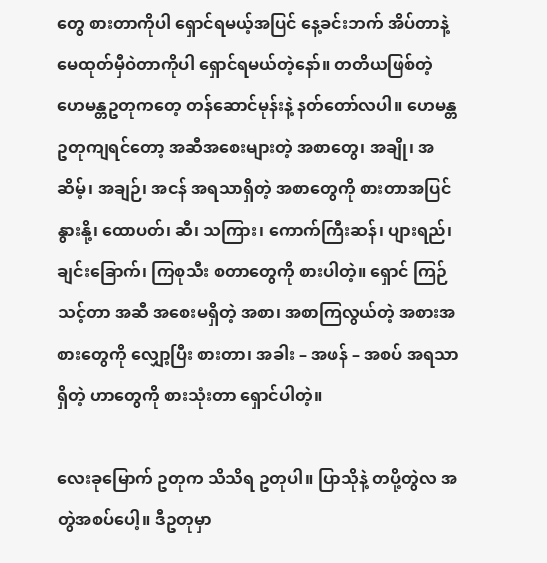တွေ စားတာကိုပါ ရှောင်ရမယ့်အပြင် နေ့ခင်းဘက် အိပ်တာနဲ့ မေထုတ်မှီဝဲတာကိုပါ ရှောင်ရမယ်တဲ့နော်။ တတိယဖြစ်တဲ့ ဟေမန္တဥတုကတေ့ တန်ဆောင်မုန်းနဲ့ နတ်တော်လပါ။ ဟေမန္တဥတုကျရင်တော့ အဆီအစေးများတဲ့ အစာတွေ၊ အချို၊ အဆိမ့်၊ အချဉ်၊ အငန် အရသာရှိတဲ့ အစာတွေကို စားတာအပြင် နွားနို့၊ ထောပတ်၊ ဆီ၊ သကြား၊ ကောက်ကြီးဆန်၊ ပျားရည်၊ ချင်းခြောက်၊ ကြစုသီး စတာတွေကို စားပါတဲ့။ ရှောင် ကြဉ်သင့်တာ အဆီ အစေးမရှိတဲ့ အစာ၊ အစာကြလွယ်တဲ့ အစားအစားတွေကို လျှော့ပြီး စားတာ၊ အခါး – အဖန် – အစပ် အရသာရှိတဲ့ ဟာတွေကို စားသုံးတာ ရှောင်ပါတဲ့။

လေးခုမြောက် ဥတုက သိသိရ ဥတုပါ။ ပြာသိုနဲ့ တပို့တွဲလ အတွဲအစပ်ပေါ့။ ဒီဥတုမှာ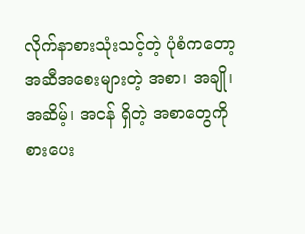လိုက်နာစားသုံးသင့်တဲ့ ပုံစံကတော့ အဆီအစေးများတဲ့ အစာ၊ အချို၊ အဆိမ့်၊ အငန် ရှိတဲ့ အစာတွေကို စားပေး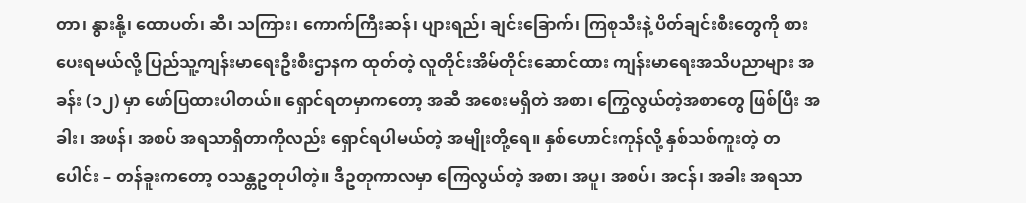တာ၊ နွားနို့၊ ထောပတ်၊ ဆီ၊ သကြား၊ ကောက်ကြီးဆန်၊ ပျားရည်၊ ချင်းခြောက်၊ ကြစုသီးနဲ့ ပိတ်ချင်းစီးတွေကို စားပေးရမယ်လို့ ပြည်သူ့ကျန်းမာရေးဦးစီးဌာနက ထုတ်တဲ့ လူတိုင်းအိမ်တိုင်းဆောင်ထား ကျန်းမာရေးအသိပညာများ အခန်း (၁၂) မှာ ဖော်ပြထားပါတယ်။ ရှောင်ရတမှာကတော့ အဆီ အစေးမရှိတဲ အစာ၊ ကြွေလွယ်တဲ့အစာတွေ ဖြစ်ပြီး အခါး၊ အဖန်၊ အစပ် အရသာရှိတာကိုလည်း ရှောင်ရပါမယ်တဲ့ အမျိုးတို့ရေ။ နှစ်ဟောင်းကုန်လို့ နှစ်သစ်ကူးတဲ့ တပေါင်း – တန်ခူးကတော့ ဝသန္တဥတုပါတဲ့။ ဒီဥတုကာလမှာ ကြေလွယ်တဲ့ အစာ၊ အပူ၊ အစပ်၊ အငန်၊ အခါး အရသာ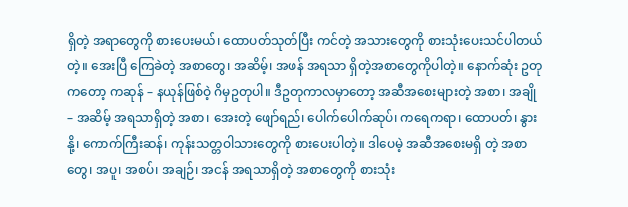ရှိတဲ့ အရာတွေကို စားပေးမယ်၊ ထောပတ်သုတ်ပြီး ကင်တဲ့ အသားတွေကို စားသုံးပေးသင်ပါတယ်တဲ့။ အေးပြီ ကြေခဲတဲ့ အစာတွေ၊ အဆိမ့်၊ အဖန် အရသာ ရှိတဲ့အစာတွေကိုပါတဲ့။ နောက်ဆုံး ဥတုကတော့ ကဆုန် – နယုန်ဖြစ်ဝဲ့ ဂိမှဥတုပါ။ ဒီဥတုကာလမှာတော့ အဆီအစေးများတဲ့ အစာ၊ အချို – အဆိမ့် အရသာရှိတဲ့ အစာ၊ အေးတဲ့ ဖျော်ရည်၊ ပေါက်ပေါက်ဆုပ်၊ ကရေကရာ၊ ထောပတ်၊ နွားနို့၊ ကောက်ကြီးဆန်၊ ကုန်းသတ္တဝါသားတွေကို စားပေးပါတဲ့။ ဒါပေမဲ့ အဆီအစေးမရှိ တဲ့ အစာတွေ၊ အပူ၊ အစပ်၊ အချဉ်၊ အငန် အရသာရှိတဲ့ အစာတွေကို စားသုံး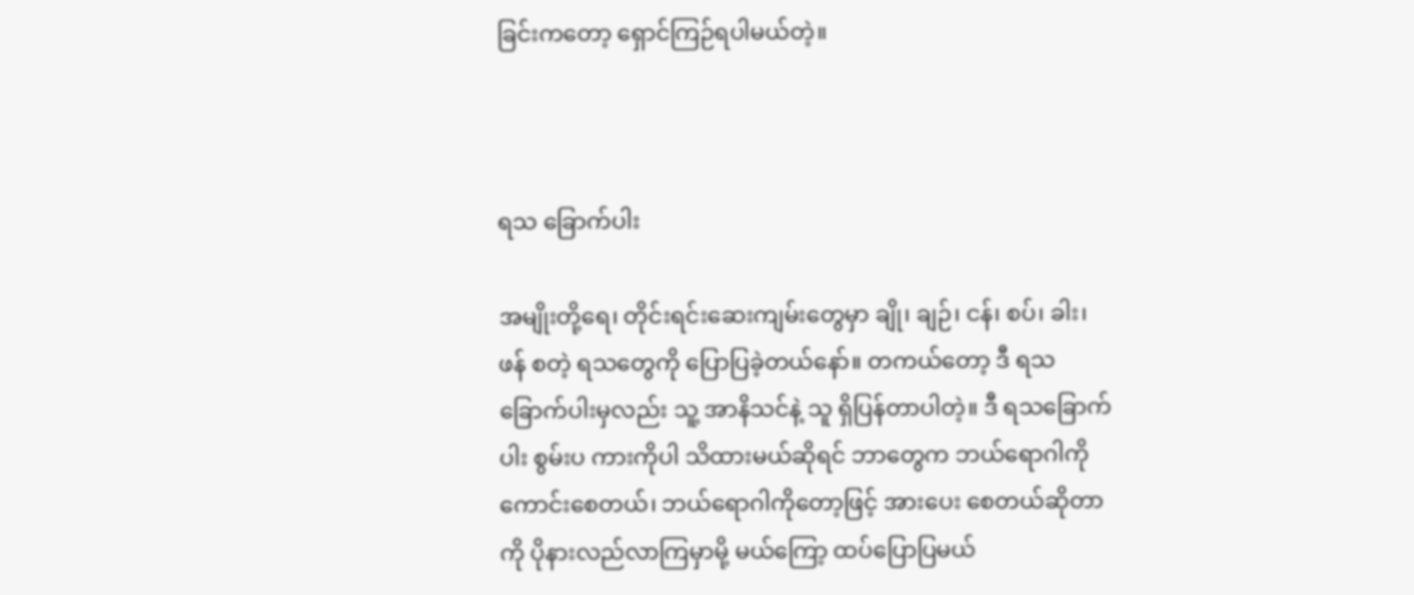ခြင်းကတော့ ရှောင်ကြဉ်ရပါမယ်တဲ့။



ရသ ခြောက်ပါး

အမျိုးတို့ရေ၊ တိုင်းရင်းဆေးကျမ်းတွေမှာ ချို၊ ချဉ်၊ ငန်၊ စပ်၊ ခါး၊ ဖန် စတဲ့ ရသတွေကို ပြောပြခဲ့တယ်နော်။ တကယ်တော့ ဒီ ရသ ခြောက်ပါးမှလည်း သူ့ အာနိသင်နဲ့ သူ ရှိပြန်တာပါတဲ့။ ဒီ ရသခြောက်ပါး စွမ်းပ ကားကိုပါ သိထားမယ်ဆိုရင် ဘာတွေက ဘယ်ရောဂါကို ကောင်းစေတယ်၊ ဘယ်ရောဂါကိုတော့ဖြင့် အားပေး စေတယ်ဆိုတာကို ပိုနားလည်လာကြမှာမို့ မယ်ကြော့ ထပ်ပြောပြမယ်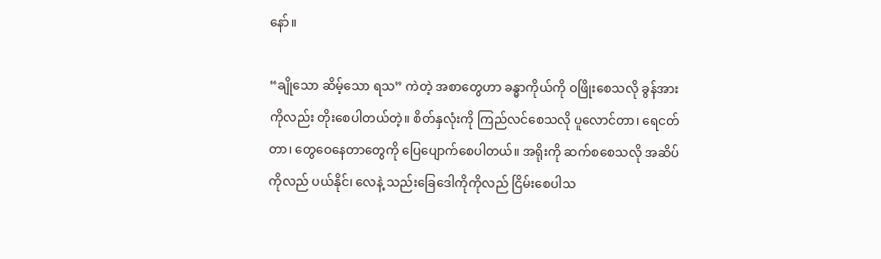နော်။

“ချိုသော ဆိမ့်သော ရသ” ကဲတဲ့ အစာတွေဟာ ခန္ဓာကိုယ်ကို ဝဖြိုးစေသလို ခွန်အားကိုလည်း တိုးစေပါတယ်တဲ့။ စိတ်နှလုံးကို ကြည်လင်စေသလို ပူလောင်တာ၊ ရေငတ်တာ၊ တွေဝေနေတာတွေကို ပြေပျောက်စေပါတယ်။ အရိုးကို ဆက်စစေသလို အဆိပ်ကိုလည် ပယ်နိုင်၊ လေနဲ့ သည်းခြေဒေါကိုကိုလည် ငြိမ်းစေပါသ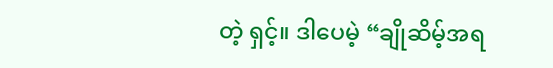တဲ့ ရှင့်။ ဒါပေမဲ့ “ချိုဆိမ့်အရ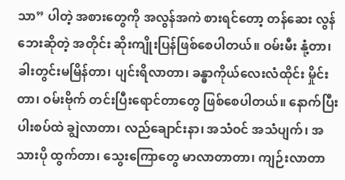သာ” ပါတဲ့ အစားတွေကို အလွန်အကဲ စားရင်တော့ တန်ဆေး လွန်ဘေးဆိုတဲ့ အတိုင်း ဆိုးကျိုးပြန်ဖြစ်စေပါတယ်။ ဝမ်းမီး နုံ့တာ၊ ခါးတွင်းမမြိန်တာ၊ ပျင်းရိလာတာ၊ ခန္ဓာကိုယ်လေးလံထိုင်း မှိုင်းတာ၊ ဝမ်းဗိုက် တင်းပြီးရောင်တာတွေ ဖြစ်စေပါတယ်။ နောက်ပြီး ပါးစပ်ထဲ ချွဲလာတာ၊ လည်ချောင်းနာ၊ အသံဝင် အသံပျက်၊ အသားပို ထွက်တာ၊ သွေးကြောတွေ မာလာတာတာ၊ ကျဉ်းလာတာ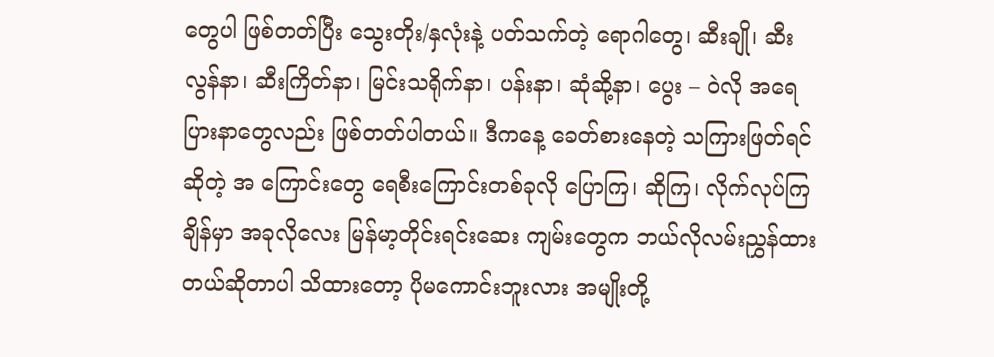တွေပါ ဖြစ်တတ်ပြီး သွေးတိုး/နှလုံးနဲ့ ပတ်သက်တဲ့ ရောဂါတွေ၊ ဆီးချို၊ ဆီးလွန်နာ၊ ဆီးကြိတ်နာ၊ မြင်းသရိုက်နာ၊ ပန်းနာ၊ ဆုံဆို့နာ၊ ပွေး – ဝဲလို အရေပြားနာတွေလည်း ဖြစ်တတ်ပါတယ်။ ဒီကနေ့ ခေတ်စားနေတဲ့ သကြားဖြတ်ရင် ဆိုတဲ့ အ ကြောင်းတွေ ရေစီးကြောင်းတစ်ခုလို ပြောကြ၊ ဆိုကြ၊ လိုက်လုပ်ကြချိန်မှာ အခုလိုလေး မြန်မာ့တိုင်းရင်းဆေး ကျမ်းတွေက ဘယ်လိုလမ်းညွှန်ထားတယ်ဆိုတာပါ သိထားတော့ ပိုမကောင်းဘူးလား အမျိုးတို့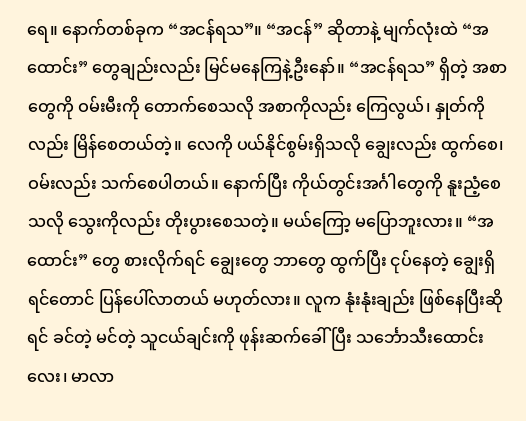ရေ။ နောက်တစ်ခုက “အငန်ရသ”။ “အငန်” ဆိုတာနဲ့ မျက်လုံးထဲ “အထောင်း” တွေချည်းလည်း မြင်မနေကြနဲ့ဦးနော်။ “အငန်ရသ” ရှိတဲ့ အစာတွေကို ဝမ်းမီးကို တောက်စေသလို အစာကိုလည်း ကြေလွယ်၊ နှုတ်ကိုလည်း မြိန်စေတယ်တဲ့။ လေကို ပယ်နိုင်စွမ်းရှိသလို ချွေးလည်း ထွက်စေ၊ ဝမ်းလည်း သက်စေပါတယ်။ နောက်ပြီး ကိုယ်တွင်းအင်္ဂါတွေကို နူးညံ့စေသလို သွေးကိုလည်း တိုးပွားစေသတဲ့။ မယ်ကြော့ မပြောဘူးလား။ “အထောင်း” တွေ စားလိုက်ရင် ချွေးတွေ ဘာတွေ ထွက်ပြီး ငုပ်နေတဲ့ ချွေးရှိရင်တောင် ပြန်ပေါ်လာတယ် မဟုတ်လား။ လူက နုံးနုံးချည်း ဖြစ်နေပြီးဆိုရင် ခင်တဲ့ မင်တဲ့ သူငယ်ချင်းကို ဖုန်းဆက်ခေါ်ပြီး သင်္ဘောသီးထောင်းလေး၊ မာလာ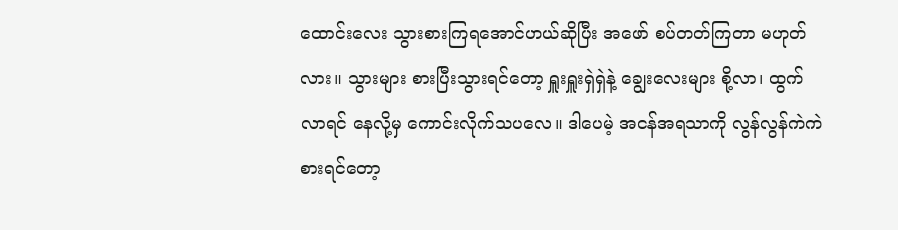ထောင်းလေး သွားစားကြရအောင်ဟယ်ဆိုပြီး အဖော် စပ်တတ်ကြတာ မဟုတ်လား။ သွားများ စားပြီးသွားရင်တော့ ရှူးရှူးရှဲရှဲနဲ့ ချွေးလေးများ စို့လာ၊ ထွက်လာရင် နေလို့မှ ကောင်းလိုက်သပလေ။ ဒါပေမဲ့ အငန်အရသာကို လွန်လွန်ကဲကဲ စားရင်တော့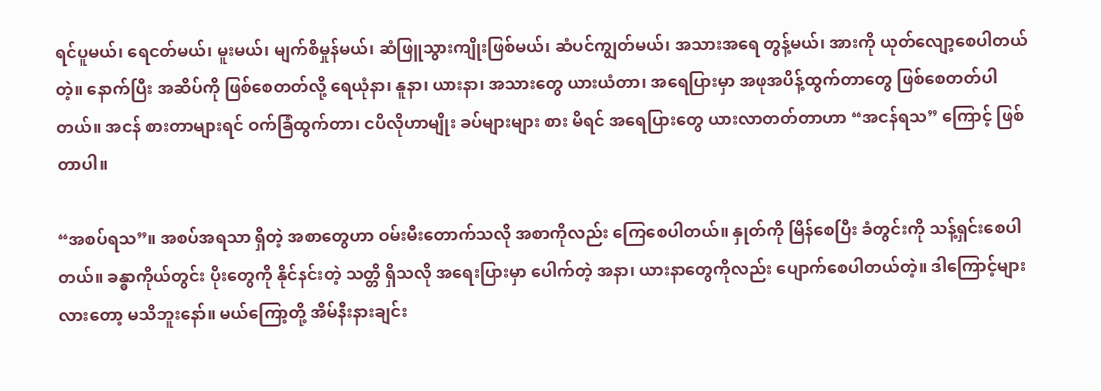ရင်ပူမယ်၊ ရေငတ်မယ်၊ မူးမယ်၊ မျက်စိမှုန်မယ်၊ ဆံဖြူသွားကျိုးဖြစ်မယ်၊ ဆံပင်ကျွတ်မယ်၊ အသားအရေ တွန့်မယ်၊ အားကို ယုတ်လျော့စေပါတယ်တဲ့။ နောက်ပြီး အဆိပ်ကို ဖြစ်စေတတ်လို့ ရေယုံနာ၊ နူနာ၊ ယားနာ၊ အသားတွေ ယားယံတာ၊ အရေပြားမှာ အဖုအပိန့်ထွက်တာတွေ ဖြစ်စေတတ်ပါတယ်။ အငန် စားတာများရင် ဝက်ခြံထွက်တာ၊ ငပိလိုဟာမျိုး ခပ်များများ စား မိရင် အရေပြားတွေ ယားလာတတ်တာဟာ “အငန်ရသ” ကြောင့် ဖြစ်တာပါ။

“အစပ်ရသ”။ အစပ်အရသာ ရှိတဲ့ အစာတွေဟာ ဝမ်းမီးတောက်သလို အစာကိုလည်း ကြေစေပါတယ်။ နှုတ်ကို မြိန်စေပြီး ခံတွင်းကို သန့်ရှင်းစေပါတယ်။ ခန္ဓာကိုယ်တွင်း ပိုးတွေကို နိုင်နင်းတဲ့ သတ္တိ ရှိသလို အရေးပြားမှာ ပေါက်တဲ့ အနာ၊ ယားနာတွေကိုလည်း ပျောက်စေပါတယ်တဲ့။ ဒါကြောင့်များလားတော့ မသိဘူးနော်။ မယ်ကြော့တို့ အိမ်နီးနားချင်း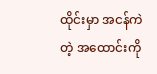ထိုင်းမှာ အငန်ကဲတဲ့ အထောင်းကို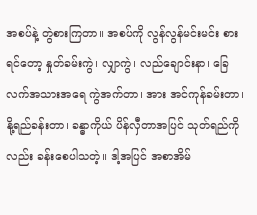အစပ်နဲ့ တွဲစားကြတာ။ အစပ်ကို လွန်လွန်မင်းမင်း စားရင်တော့ နှုတ်ခမ်းကွဲ၊ လျှာကွဲ၊ လည်ချောင်းနာ၊ ခြေလက်အသားအရေ ကွဲအက်တာ၊ အား အင်ကုန်ခမ်းတာ၊ နို့ရည်ခန်းတာ၊ ခန္ဓာကိုယ် ပိန်လှီတာအပြင် သုတ်ရည်ကိုလည်း ခန်းစေပါသတဲ့။ ဒါ့အပြင် အစာအိမ်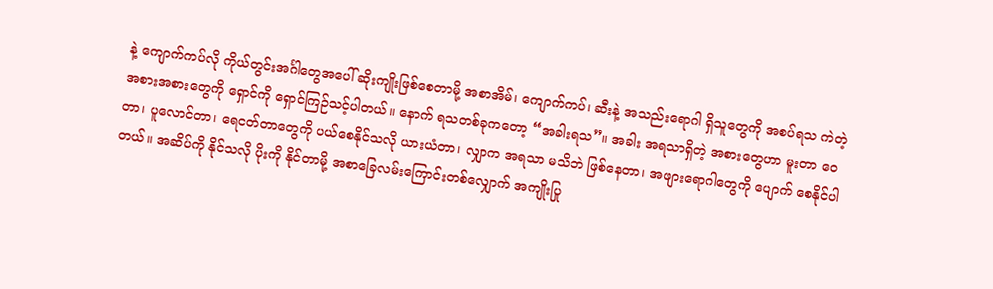နဲ့ ကျောက်ကပ်လို ကိုယ်တွင်းအင်္ဂါတွေအပေါ် ဆိုးကျိုးဖြစ်စေတာမို့ အစာအိမ်၊ ကျောက်ကပ်၊ ဆီးနဲ့ အသည်းရောဂါ ရှိသူတွေကို အစပ်ရသ ကဲတဲ့ အစားအစားတွေကို ရှောင်ကို ရှောင်ကြဉ်သင့်ပါတယ်။ နောက် ရသတစ်ခုကတော့ “အခါးရသ”။ အခါး အရသာရှိတဲ့ အစားတွေဟာ မူးတာ ဝေတာ၊ ပူလောင်တာ၊ ရေငတ်တာတွေကို ပယ်စေနိုင်သလို ယားယံတာ၊ လျှာက အရသာ မသိဘဲ ဖြစ်နေတာ၊ အဖျားရောဂါတွေကို ပျောက် စေနိုင်ပါတယ်။ အဆိပ်ကို နိုင်သလို ပိုးကို နိုင်တာမို့ အစာခြေလမ်းကြောင်းတစ်လျှောက် အကျိုးပြု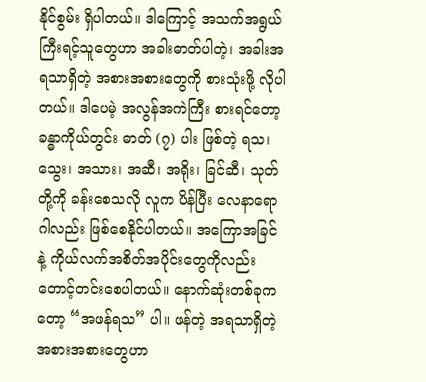နိုင်စွမ်း ရှိပါတယ်။ ဒါကြောင့် အသက်အရွယ်ကြီးရင့်သူတွေဟာ အခါးဓာတ်ပါတဲ့၊ အခါးအရသာရှိတဲ့ အစားအစားတွေကို စားသုံးဖို့ လိုပါတယ်။ ဒါပေမဲ့ အလွန်အကဲကြီး စားရင်တော့ ခန္ဓာကိုယ်တွင်း ဓာတ် (၇) ပါး ဖြစ်တဲ့ ရသ၊ သွေး၊ အသား၊ အဆီ၊ အရိုး၊ ခြင်ဆီ၊ သုတ် တို့ကို ခန်းစေသလို လူက ပိန်ပြီး လေနာရောဂါလည်း ဖြစ်စေနိုင်ပါတယ်။ အကြောအခြင်နဲ့ ကိုယ်လက်အစိတ်အပိုင်းတွေကိုလည်း တောင့်တင်းစေပါတယ်။ နောက်ဆုံးတစ်ခုကတော့ “အဖန်ရသ” ပါ။ ဖန်တဲ့ အရသာရှိတဲ့ အစားအစားတွေဟာ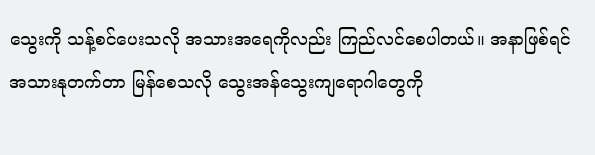သွေးကို သန့်စင်ပေးသလို အသားအရေကိုလည်း ကြည်လင်စေပါတယ်။ အနာဖြစ်ရင် အသားနုတက်တာ မြန်စေသလို သွေးအန်သွေးကျရောဂါတွေကို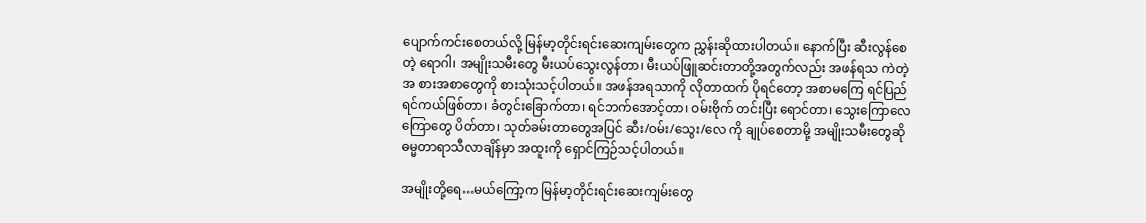ပျောက်ကင်းစေတယ်လို့ မြန်မာ့တိုင်းရင်းဆေးကျမ်းတွေက ညွှန်းဆိုထားပါတယ်။ နောက်ပြီး ဆီးလွန်စေ တဲ့ ရောဂါ၊ အမျိုးသမီးတွေ မီးယပ်သွေးလွန်တာ၊ မီးယပ်ဖြူဆင်းတာတို့အတွက်လည်း အဖန်ရသ ကဲတဲ့ အ စားအစာတွေကို စားသုံးသင့်ပါတယ်။ အဖန်အရသာကို လိုတာထက် ပိုရင်တော့ အစာမကြေ ရင်ပြည်ရင်ကယ်ဖြစ်တာ၊ ခံတွင်းခြောက်တာ၊ ရင်ဘက်အောင့်တာ၊ ဝမ်းဗိုက် တင်းပြီး ရောင်တာ၊ သွေးကြောလေကြောတွေ ပိတ်တာ၊ သုတ်ခမ်းတာတွေအပြင် ဆီး/ဝမ်း/သွေး/လေ ကို ချုပ်စေတာမို့ အမျိုးသမီးတွေဆို ဓမ္မတာရာသီလာချိန်မှာ အထူးကို ရှောင်ကြဉ်သင့်ပါတယ်။

အမျိုးတို့ရေ…မယ်ကြော့က မြန်မာ့တိုင်းရင်းဆေးကျမ်းတွေ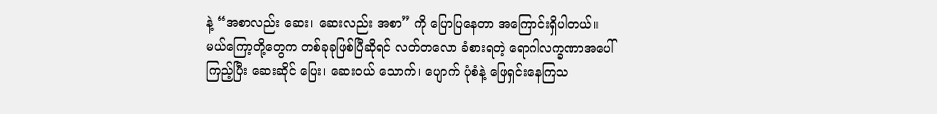နဲ့ “အစာလည်း ဆေး၊ ဆေးလည်း အစာ” ကို ပြောပြနေတာ အကြောင်းရှိပါတယ်။ မယ်ကြော့တို့တွေက တစ်ခုခုဖြစ်ပြီဆိုရင် လတ်တလော ခံစားရတဲ့ ရောဂါလက္ခဏာအပေါ် ကြည့်ပြီး ဆေးဆိုင် ပြေး၊ ဆေးဝယ် သောက်၊ ပျောက် ပုံစံနဲ့ ဖြေရှင်းနေကြသ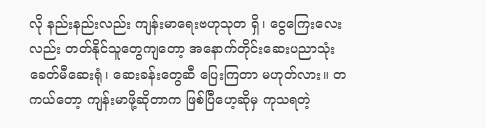လို နည်းနည်းလည်း ကျန်းမာရေးဗဟုသုတ ရှိ၊ ငွေကြေးလေးလည်း တတ်နိုင်သူတွေကျတော့ အနောက်တိုင်းဆေးပညာသုံး ခေတ်မီဆေးရုံ၊ ဆေးခန်းတွေဆီ ပြေးကြတာ မဟုတ်လား။ တကယ်တော့ ကျန်းမာဖို့ဆိုတာက ဖြစ်ပြီဟေ့ဆိုမှ ကုသရတဲ့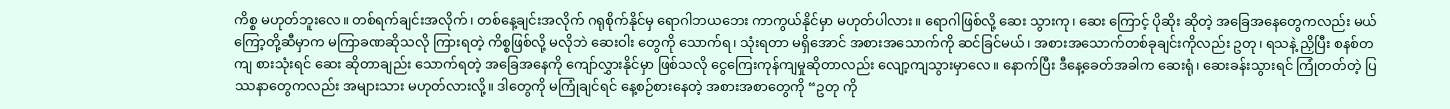ကိစ္စ မဟုတ်ဘူးလေ။ တစ်ရက်ချင်းအလိုက်၊ တစ်နေ့ချင်းအလိုက် ဂရုစိုက်နိုင်မှ ရောဂါဘယဘေး ကာကွယ်နိုင်မှာ မဟုတ်ပါလား။ ရောဂါဖြစ်လို့ ဆေး သွားကု၊ ဆေး ကြောင့် ပိုဆိုး ဆိုတဲ့ အခြေအနေတွေကလည်း မယ်ကြော့တို့ဆီမှာက မကြာခဏဆိုသလို ကြားရတဲ့ ကိစ္စဖြစ်လို့ မလိုဘဲ ဆေးဝါး တွေကို သောက်ရ၊ သုံးရတာ မရှိအောင် အစားအသောက်ကို ဆင်ခြင်မယ်၊ အစားအသောက်တစ်ခုချင်းကိုလည်း ဥတု၊ ရသနဲ့ ညှိပြီး စနစ်တကျ စားသုံးရင် ဆေး ဆိုတာချည်း သောက်ရတဲ့ အခြေအနေကို ကျော်လွှားနိုင်မှာ ဖြစ်သလို ငွေကြေးကုန်ကျမှုဆိုတာလည်း လျော့ကျသွားမှာလေ။ နောက်ပြီး ဒီနေ့ခေတ်အခါက ဆေးရုံ၊ ဆေးခန်းသွားရင် ကြုံတတ်တဲ့ ပြဿနာတွေကလည်း အများသား မဟုတ်လားလို့။ ဒါတွေကို မကြုံချင်ရင် နေ့စဉ်စားနေတဲ့ အစားအစာတွေကို “ဥတု ကို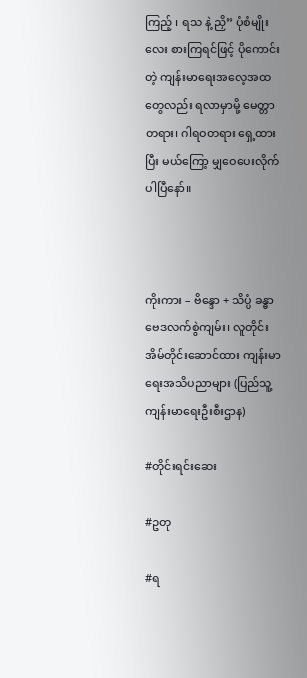ကြည့် ၊ ရသ နဲ့ ညှိ” ပုံစံမျိုးလေး စားကြရင်ဖြင့် ပိုကောင်းတဲ့ ကျန်းမာရေးအလေ့အထတွေလည်း ရလာမှာမို့ မေတ္တာတရား၊ ဂါရဝတရား ရှေ့ထားပြီး မယ်ကြော့ မျှဝေပေးလိုက်ပါပြီနော်။



ကိုးကား – ဗိန္ဒော + သိပ္ပံ ခန္ဓာဗေဒလက်စွဲကျမ်း၊ လူတိုင်းအိမ်တိုင်းဆောင်ထား ကျန်းမာရေးအသိပညာများ (ပြည်သူ့ကျန်းမာရေးဦးစီးဌာန)

#တိုင်းရင်းဆေး

#ဥတု

#ရ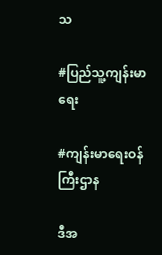သ

#ပြည်သူ့ကျန်းမာရေး

#ကျန်းမာရေးဝန်ကြီးဌာန

ဒီအ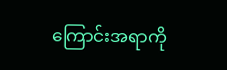ကြောင်းအရာကို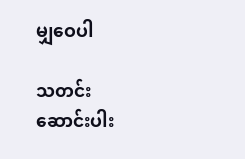မျှဝေပါ

သတင်း
ဆောင်းပါး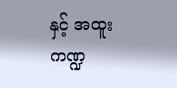နှင့် အထူးကဏ္ဍ